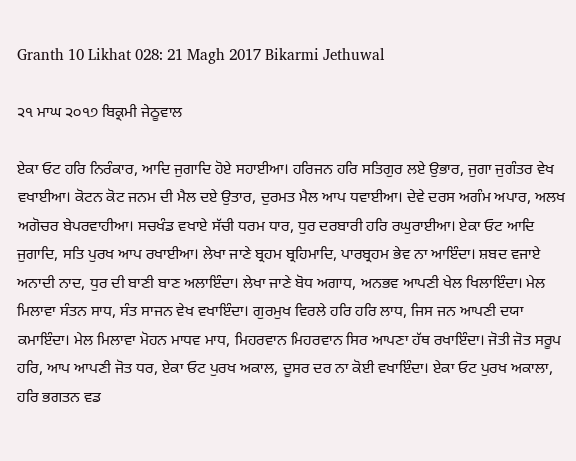Granth 10 Likhat 028: 21 Magh 2017 Bikarmi Jethuwal

੨੧ ਮਾਘ ੨੦੧੭ ਬਿਕ੍ਰਮੀ ਜੇਠੂਵਾਲ

ਏਕਾ ਓਟ ਹਰਿ ਨਿਰੰਕਾਰ, ਆਦਿ ਜੁਗਾਦਿ ਹੋਏ ਸਹਾਈਆ। ਹਰਿਜਨ ਹਰਿ ਸਤਿਗੁਰ ਲਏ ਉਭਾਰ, ਜੁਗਾ ਜੁਗੰਤਰ ਵੇਖ ਵਖਾਈਆ। ਕੋਟਨ ਕੋਟ ਜਨਮ ਦੀ ਮੈਲ ਦਏ ਉਤਾਰ, ਦੁਰਮਤ ਮੈਲ ਆਪ ਧਵਾਈਆ। ਦੇਵੇ ਦਰਸ ਅਗੰਮ ਅਪਾਰ, ਅਲਖ ਅਗੋਚਰ ਬੇਪਰਵਾਹੀਆ। ਸਚਖੰਡ ਵਖਾਏ ਸੱਚੀ ਧਰਮ ਧਾਰ, ਧੁਰ ਦਰਬਾਰੀ ਹਰਿ ਰਘੁਰਾਈਆ। ਏਕਾ ਓਟ ਆਦਿ ਜੁਗਾਦਿ, ਸਤਿ ਪੁਰਖ ਆਪ ਰਖਾਈਆ। ਲੇਖਾ ਜਾਣੇ ਬ੍ਰਹਮ ਬ੍ਰਹਿਮਾਦਿ, ਪਾਰਬ੍ਰਹਮ ਭੇਵ ਨਾ ਆਇੰਦਾ। ਸ਼ਬਦ ਵਜਾਏ ਅਨਾਦੀ ਨਾਦ, ਧੁਰ ਦੀ ਬਾਣੀ ਬਾਣ ਅਲਾਇੰਦਾ। ਲੇਖਾ ਜਾਣੇ ਬੋਧ ਅਗਾਧ, ਅਨਭਵ ਆਪਣੀ ਖੇਲ ਖਿਲਾਇੰਦਾ। ਮੇਲ ਮਿਲਾਵਾ ਸੰਤਨ ਸਾਧ, ਸੰਤ ਸਾਜਨ ਵੇਖ ਵਖਾਇੰਦਾ। ਗੁਰਮੁਖ ਵਿਰਲੇ ਹਰਿ ਹਰਿ ਲਾਧ, ਜਿਸ ਜਨ ਆਪਣੀ ਦਯਾ ਕਮਾਇੰਦਾ। ਮੇਲ ਮਿਲਾਵਾ ਮੋਹਨ ਮਾਧਵ ਮਾਧ, ਮਿਹਰਵਾਨ ਮਿਹਰਵਾਨ ਸਿਰ ਆਪਣਾ ਹੱਥ ਰਖਾਇੰਦਾ। ਜੋਤੀ ਜੋਤ ਸਰੂਪ ਹਰਿ, ਆਪ ਆਪਣੀ ਜੋਤ ਧਰ, ਏਕਾ ਓਟ ਪੁਰਖ ਅਕਾਲ, ਦੂਸਰ ਦਰ ਨਾ ਕੋਈ ਵਖਾਇੰਦਾ। ਏਕਾ ਓਟ ਪੁਰਖ ਅਕਾਲਾ, ਹਰਿ ਭਗਤਨ ਵਡ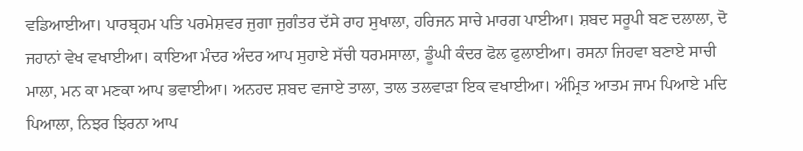ਵਡਿਆਈਆ। ਪਾਰਬ੍ਰਹਮ ਪਤਿ ਪਰਮੇਸ਼ਵਰ ਜੁਗਾ ਜੁਗੰਤਰ ਦੱਸੇ ਰਾਹ ਸੁਖਾਲਾ, ਹਰਿਜਨ ਸਾਚੇ ਮਾਰਗ ਪਾਈਆ। ਸ਼ਬਦ ਸਰੂਪੀ ਬਣ ਦਲਾਲਾ, ਦੋ ਜਹਾਨਾਂ ਵੇਖ ਵਖਾਈਆ। ਕਾਇਆ ਮੰਦਰ ਅੰਦਰ ਆਪ ਸੁਹਾਏ ਸੱਚੀ ਧਰਮਸਾਲਾ, ਡੂੰਘੀ ਕੰਦਰ ਫੋਲ ਫੁਲਾਈਆ। ਰਸਨਾ ਜਿਹਵਾ ਬਣਾਏ ਸਾਚੀ ਮਾਲਾ, ਮਨ ਕਾ ਮਣਕਾ ਆਪ ਭਵਾਈਆ। ਅਨਹਦ ਸ਼ਬਦ ਵਜਾਏ ਤਾਲਾ, ਤਾਲ ਤਲਵਾੜਾ ਇਕ ਵਖਾਈਆ। ਅੰਮ੍ਰਿਤ ਆਤਮ ਜਾਮ ਪਿਆਏ ਮਦਿ ਪਿਆਲਾ, ਨਿਝਰ ਝਿਰਨਾ ਆਪ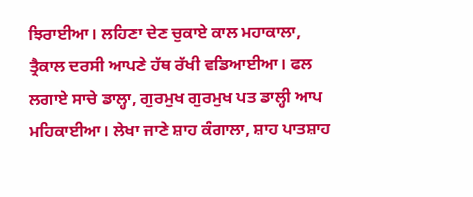ਝਿਰਾਈਆ। ਲਹਿਣਾ ਦੇਣ ਚੁਕਾਏ ਕਾਲ ਮਹਾਕਾਲਾ, ਤ੍ਰੈਕਾਲ ਦਰਸੀ ਆਪਣੇ ਹੱਥ ਰੱਖੀ ਵਡਿਆਈਆ। ਫਲ ਲਗਾਏ ਸਾਚੇ ਡਾਲ੍ਹਾ, ਗੁਰਮੁਖ ਗੁਰਮੁਖ ਪਤ ਡਾਲ੍ਹੀ ਆਪ ਮਹਿਕਾਈਆ। ਲੇਖਾ ਜਾਣੇ ਸ਼ਾਹ ਕੰਗਾਲਾ, ਸ਼ਾਹ ਪਾਤਸ਼ਾਹ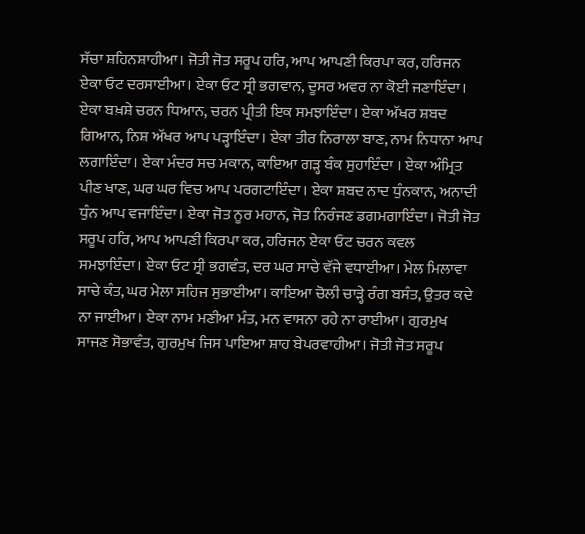ਸੱਚਾ ਸ਼ਹਿਨਸ਼ਾਹੀਆ। ਜੋਤੀ ਜੋਤ ਸਰੂਪ ਹਰਿ, ਆਪ ਆਪਣੀ ਕਿਰਪਾ ਕਰ, ਹਰਿਜਨ ਏਕਾ ਓਟ ਦਰਸਾਈਆ। ਏਕਾ ਓਟ ਸ੍ਰੀ ਭਗਵਾਨ, ਦੂਸਰ ਅਵਰ ਨਾ ਕੋਈ ਜਣਾਇੰਦਾ। ਏਕਾ ਬਖ਼ਸ਼ੇ ਚਰਨ ਧਿਆਨ, ਚਰਨ ਪ੍ਰੀਤੀ ਇਕ ਸਮਝਾਇੰਦਾ। ਏਕਾ ਅੱਖਰ ਸ਼ਬਦ ਗਿਆਨ, ਨਿਸ਼ ਅੱਖਰ ਆਪ ਪੜ੍ਹਾਇੰਦਾ। ਏਕਾ ਤੀਰ ਨਿਰਾਲਾ ਬਾਣ, ਨਾਮ ਨਿਧਾਨਾ ਆਪ ਲਗਾਇੰਦਾ। ਏਕਾ ਮੰਦਰ ਸਚ ਮਕਾਨ, ਕਾਇਆ ਗੜ੍ਹ ਬੰਕ ਸੁਹਾਇੰਦਾ । ਏਕਾ ਅੰਮ੍ਰਿਤ ਪੀਣ ਖਾਣ, ਘਰ ਘਰ ਵਿਚ ਆਪ ਪਰਗਟਾਇੰਦਾ। ਏਕਾ ਸ਼ਬਦ ਨਾਦ ਧੁੰਨਕਾਨ, ਅਨਾਦੀ ਧੁੰਨ ਆਪ ਵਜਾਇੰਦਾ। ਏਕਾ ਜੋਤ ਨੂਰ ਮਹਾਨ, ਜੋਤ ਨਿਰੰਜਣ ਡਗਮਗਾਇੰਦਾ। ਜੋਤੀ ਜੋਤ ਸਰੂਪ ਹਰਿ, ਆਪ ਆਪਣੀ ਕਿਰਪਾ ਕਰ, ਹਰਿਜਨ ਏਕਾ ਓਟ ਚਰਨ ਕਵਲ ਸਮਝਾਇੰਦਾ। ਏਕਾ ਓਟ ਸ੍ਰੀ ਭਗਵੰਤ, ਦਰ ਘਰ ਸਾਚੇ ਵੱਜੇ ਵਧਾਈਆ। ਮੇਲ ਮਿਲਾਵਾ ਸਾਚੇ ਕੰਤ, ਘਰ ਮੇਲਾ ਸਹਿਜ ਸੁਭਾਈਆ। ਕਾਇਆ ਚੋਲੀ ਚਾੜ੍ਹੇ ਰੰਗ ਬਸੰਤ, ਉਤਰ ਕਦੇ ਨਾ ਜਾਈਆ। ਏਕਾ ਨਾਮ ਮਣੀਆ ਮੰਤ, ਮਨ ਵਾਸਨਾ ਰਹੇ ਨਾ ਰਾਈਆ। ਗੁਰਮੁਖ ਸਾਜਣ ਸੋਭਾਵੰਤ, ਗੁਰਮੁਖ ਜਿਸ ਪਾਇਆ ਸ਼ਾਹ ਬੇਪਰਵਾਹੀਆ। ਜੋਤੀ ਜੋਤ ਸਰੂਪ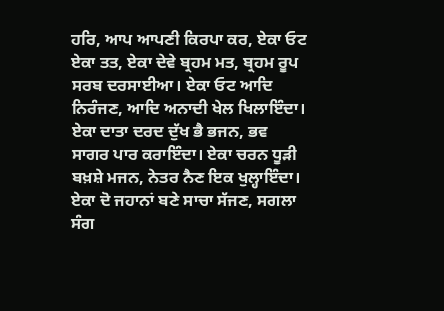ਹਰਿ, ਆਪ ਆਪਣੀ ਕਿਰਪਾ ਕਰ, ਏਕਾ ਓਟ ਏਕਾ ਤਤ, ਏਕਾ ਦੇਵੇ ਬ੍ਰਹਮ ਮਤ, ਬ੍ਰਹਮ ਰੂਪ ਸਰਬ ਦਰਸਾਈਆ। ਏਕਾ ਓਟ ਆਦਿ ਨਿਰੰਜਣ, ਆਦਿ ਅਨਾਦੀ ਖੇਲ ਖਿਲਾਇੰਦਾ। ਏਕਾ ਦਾਤਾ ਦਰਦ ਦੁੱਖ ਭੈ ਭਜਨ, ਭਵ ਸਾਗਰ ਪਾਰ ਕਰਾਇੰਦਾ। ਏਕਾ ਚਰਨ ਧੂੜੀ ਬਖ਼ਸ਼ੇ ਮਜਨ, ਨੇਤਰ ਨੈਣ ਇਕ ਖੁਲ੍ਹਾਇੰਦਾ। ਏਕਾ ਦੋ ਜਹਾਨਾਂ ਬਣੇ ਸਾਚਾ ਸੱਜਣ, ਸਗਲਾ ਸੰਗ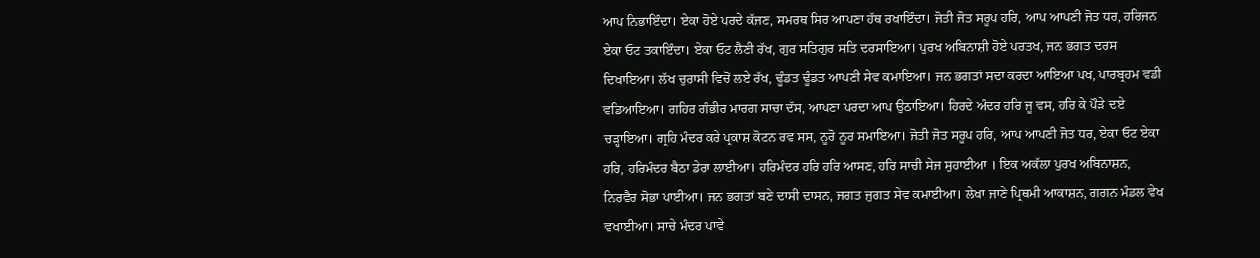ਆਪ ਨਿਭਾਇੰਦਾ। ਏਕਾ ਹੋਏ ਪਰਦੇ ਕੱਜਣ, ਸਮਰਥ ਸਿਰ ਆਪਣਾ ਹੱਥ ਰਖਾਇੰਦਾ। ਜੋਤੀ ਜੋਤ ਸਰੂਪ ਹਰਿ, ਆਪ ਆਪਣੀ ਜੋਤ ਧਰ, ਹਰਿਜਨ ਏਕਾ ਓਟ ਤਕਾਇੰਦਾ। ਏਕਾ ਓਟ ਲੈਣੀ ਰੱਖ, ਗੁਰ ਸਤਿਗੁਰ ਸਤਿ ਦਰਸਾਇਆ। ਪੁਰਖ ਅਬਿਨਾਸ਼ੀ ਹੋਏ ਪਰਤਖ, ਜਨ ਭਗਤ ਦਰਸ ਦਿਖਾਇਆ। ਲੱਖ ਚੁਰਾਸੀ ਵਿਚੋਂ ਲਏ ਰੱਖ, ਢੂੰਡਤ ਢੂੰਡਤ ਆਪਣੀ ਸੇਵ ਕਮਾਇਆ। ਜਨ ਭਗਤਾਂ ਸਦਾ ਕਰਦਾ ਆਇਆ ਪਖ, ਪਾਰਬ੍ਰਹਮ ਵਡੀ ਵਡਿਆਇਆ। ਗਹਿਰ ਗੰਭੀਰ ਮਾਰਗ ਸਾਚਾ ਦੱਸ, ਆਪਣਾ ਪਰਦਾ ਆਪ ਉਠਾਇਆ। ਹਿਰਦੇ ਅੰਦਰ ਹਰਿ ਜੂ ਵਸ, ਹਰਿ ਕੇ ਪੌੜੇ ਦਏ ਚੜ੍ਹਾਇਆ। ਗ੍ਰਹਿ ਮੰਦਰ ਕਰੇ ਪ੍ਰਕਾਸ਼ ਕੋਟਨ ਰਵ ਸਸ, ਨੂਰੋ ਨੂਰ ਸਮਾਇਆ। ਜੋਤੀ ਜੋਤ ਸਰੂਪ ਹਰਿ, ਆਪ ਆਪਣੀ ਜੋਤ ਧਰ, ਏਕਾ ਓਟ ਏਕਾ ਹਰਿ, ਹਰਿਮੰਦਰ ਬੈਠਾ ਡੇਰਾ ਲਾਈਆ। ਹਰਿਮੰਦਰ ਹਰਿ ਹਰਿ ਆਸਣ, ਹਰਿ ਸਾਚੀ ਸੇਜ ਸੁਹਾਈਆ । ਇਕ ਅਕੱਲਾ ਪੁਰਖ ਅਬਿਨਾਸ਼ਨ, ਨਿਰਵੈਰ ਸੋਭਾ ਪਾਈਆ। ਜਨ ਭਗਤਾਂ ਬਣੇ ਦਾਸੀ ਦਾਸਨ, ਜਗਤ ਜੁਗਤ ਸੇਵ ਕਮਾਈਆ। ਲੇਖਾ ਜਾਣੇ ਪ੍ਰਿਥਮੀ ਆਕਾਸ਼ਨ, ਗਗਨ ਮੰਡਲ ਵੇਖ ਵਖਾਈਆ। ਸਾਚੇ ਮੰਦਰ ਪਾਵੇ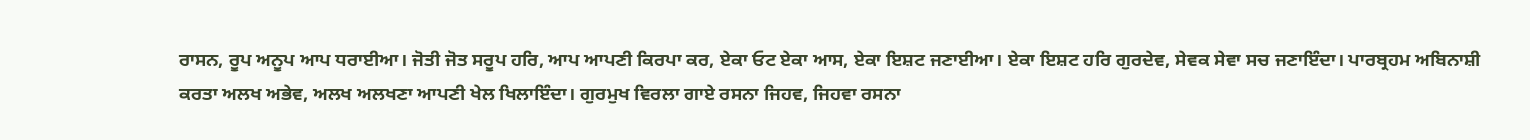ਰਾਸਨ, ਰੂਪ ਅਨੂਪ ਆਪ ਧਰਾਈਆ। ਜੋਤੀ ਜੋਤ ਸਰੂਪ ਹਰਿ, ਆਪ ਆਪਣੀ ਕਿਰਪਾ ਕਰ, ਏਕਾ ਓਟ ਏਕਾ ਆਸ, ਏਕਾ ਇਸ਼ਟ ਜਣਾਈਆ। ਏਕਾ ਇਸ਼ਟ ਹਰਿ ਗੁਰਦੇਵ, ਸੇਵਕ ਸੇਵਾ ਸਚ ਜਣਾਇੰਦਾ। ਪਾਰਬ੍ਰਹਮ ਅਬਿਨਾਸ਼ੀ ਕਰਤਾ ਅਲਖ ਅਭੇਵ, ਅਲਖ ਅਲਖਣਾ ਆਪਣੀ ਖੇਲ ਖਿਲਾਇੰਦਾ। ਗੁਰਮੁਖ ਵਿਰਲਾ ਗਾਏ ਰਸਨਾ ਜਿਹਵ, ਜਿਹਵਾ ਰਸਨਾ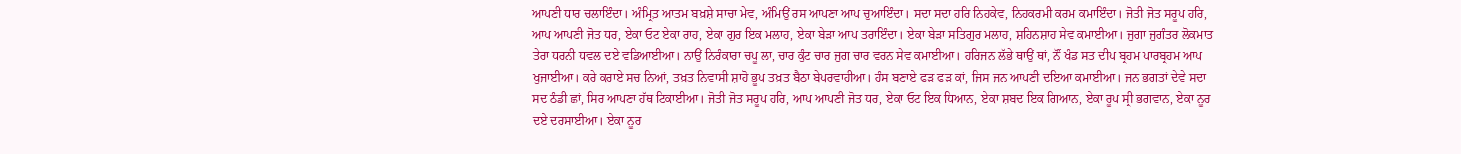ਆਪਣੀ ਧਾਰ ਚਲਾਇੰਦਾ। ਅੰਮ੍ਰਿਤ਼ ਆਤਮ ਬਖ਼ਸ਼ੇ ਸਾਚਾ ਮੇਵ, ਅੰਮਿਉਂ ਰਸ ਆਪਣਾ ਆਪ ਚੁਆਇੰਦਾ। ਸਦਾ ਸਦਾ ਹਰਿ ਨਿਹਕੇਵ, ਨਿਹਕਰਮੀ ਕਰਮ ਕਮਾਇੰਦਾ। ਜੋਤੀ ਜੋਤ ਸਰੂਪ ਹਰਿ, ਆਪ ਆਪਣੀ ਜੋਤ ਧਰ, ਏਕਾ ਓਟ ਏਕਾ ਰਾਹ, ਏਕਾ ਗੁਰ ਇਕ ਮਲਾਹ, ਏਕਾ ਬੇੜਾ ਆਪ ਤਰਾਇੰਦਾ। ਏਕਾ ਬੇੜਾ ਸਤਿਗੁਰ ਮਲਾਹ, ਸ਼ਹਿਨਸ਼ਾਹ ਸੇਵ ਕਮਾਈਆ। ਜੁਗਾ ਜੁਗੰਤਰ ਲੋਕਮਾਤ ਤੇਰਾ ਧਰਨੀ ਧਵਲ ਦਏ ਵਡਿਆਈਆ। ਨਾਉਂ ਨਿਰੰਕਾਰਾ ਚਪੂ ਲਾ, ਚਾਰ ਕੁੰਟ ਚਾਰ ਜੁਗ ਚਾਰ ਵਰਨ ਸੇਵ ਕਮਾਈਆ। ਹਰਿਜਨ ਲੱਭੇ ਥਾਉਂ ਥਾਂ, ਨੌਂ ਖੰਡ ਸਤ ਦੀਪ ਬ੍ਰਹਮ ਪਾਰਬ੍ਰਹਮ ਆਪ ਖੁਜਾਈਆ। ਕਰੇ ਕਰਾਏ ਸਚ ਨਿਆਂ, ਤਖ਼ਤ ਨਿਵਾਸੀ ਸ਼ਾਹੋ ਭੂਪ ਤਖ਼ਤ ਬੈਠਾ ਬੇਪਰਵਾਹੀਆ। ਹੰਸ ਬਣਾਏ ਫੜ ਫੜ ਕਾਂ, ਜਿਸ ਜਨ ਆਪਣੀ ਦਇਆ ਕਮਾਈਆ। ਜਨ ਭਗਤਾਂ ਦੇਵੇ ਸਦਾ ਸਦ ਠੰਡੀ ਛਾਂ, ਸਿਰ ਆਪਣਾ ਹੱਥ ਟਿਕਾਈਆ। ਜੋਤੀ ਜੋਤ ਸਰੂਪ ਹਰਿ, ਆਪ ਆਪਣੀ ਜੋਤ ਧਰ, ਏਕਾ ਓਟ ਇਕ ਧਿਆਨ, ਏਕਾ ਸ਼ਬਦ ਇਕ ਗਿਆਨ, ਏਕਾ ਰੂਪ ਸ੍ਰੀ ਭਗਵਾਨ, ਏਕਾ ਨੂਰ ਦਏ ਦਰਸਾਈਆ। ਏਕਾ ਨੂਰ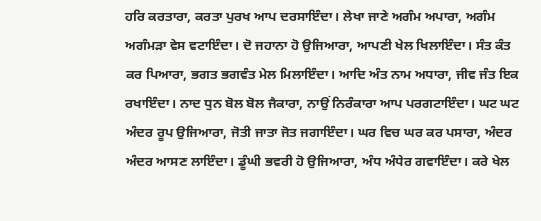ਹਰਿ ਕਰਤਾਰਾ, ਕਰਤਾ ਪੁਰਖ ਆਪ ਦਰਸਾਇੰਦਾ। ਲੇਖਾ ਜਾਣੇ ਅਗੰਮ ਅਪਾਰਾ, ਅਗੰਮ ਅਗੰਮੜਾ ਵੇਸ ਵਟਾਇੰਦਾ। ਦੋ ਜਹਾਨਾ ਹੋ ਉਜਿਆਰਾ, ਆਪਣੀ ਖੇਲ ਖਿਲਾਇੰਦਾ। ਸੰਤ ਕੰਤ ਕਰ ਪਿਆਰਾ, ਭਗਤ ਭਗਵੰਤ ਮੇਲ ਮਿਲਾਇੰਦਾ। ਆਦਿ ਅੰਤ ਨਾਮ ਅਧਾਰਾ, ਜੀਵ ਜੰਤ ਇਕ ਰਖਾਇੰਦਾ। ਨਾਦ ਧੁਨ ਬੋਲ ਬੋਲ ਜੈਕਾਰਾ, ਨਾਉਂ ਨਿਰੰਕਾਰਾ ਆਪ ਪਰਗਟਾਇੰਦਾ। ਘਟ ਘਟ ਅੰਦਰ ਰੂਪ ਉਜਿਆਰਾ, ਜੋਤੀ ਜਾਤਾ ਜੋਤ ਜਗਾਇੰਦਾ। ਘਰ ਵਿਚ ਘਰ ਕਰ ਪਸਾਰਾ, ਅੰਦਰ ਅੰਦਰ ਆਸਣ ਲਾਇੰਦਾ। ਡੂੰਘੀ ਭਵਰੀ ਹੋ ਉਜਿਆਰਾ, ਅੰਧ ਅੰਧੇਰ ਗਵਾਇੰਦਾ। ਕਰੇ ਖੇਲ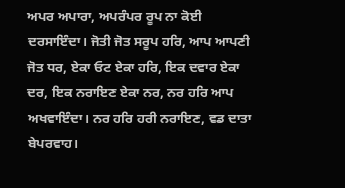ਅਪਰ ਅਪਾਰਾ, ਅਪਰੰਪਰ ਰੂਪ ਨਾ ਕੋਈ ਦਰਸਾਇੰਦਾ। ਜੋਤੀ ਜੋਤ ਸਰੂਪ ਹਰਿ, ਆਪ ਆਪਣੀ ਜੋਤ ਧਰ, ਏਕਾ ਓਟ ਏਕਾ ਹਰਿ, ਇਕ ਦਵਾਰ ਏਕਾ ਦਰ, ਇਕ ਨਰਾਇਣ ਏਕਾ ਨਰ, ਨਰ ਹਰਿ ਆਪ ਅਖਵਾਇੰਦਾ। ਨਰ ਹਰਿ ਹਰੀ ਨਰਾਇਣ, ਵਡ ਦਾਤਾ ਬੇਪਰਵਾਹ।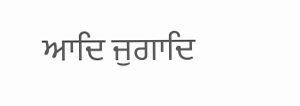ਆਦਿ ਜੁਗਾਦਿ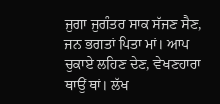ਜੁਗਾ ਜੁਗੰਤਰ ਸਾਕ ਸੱਜਣ ਸੈਣ, ਜਨ ਭਗਤਾਂ ਪਿਤਾ ਮਾਂ। ਆਪ ਚੁਕਾਏ ਲਹਿਣ ਦੇਣ, ਵੇਖਣਹਾਰਾ ਥਾਉਂ ਥਾਂ। ਲੱਖ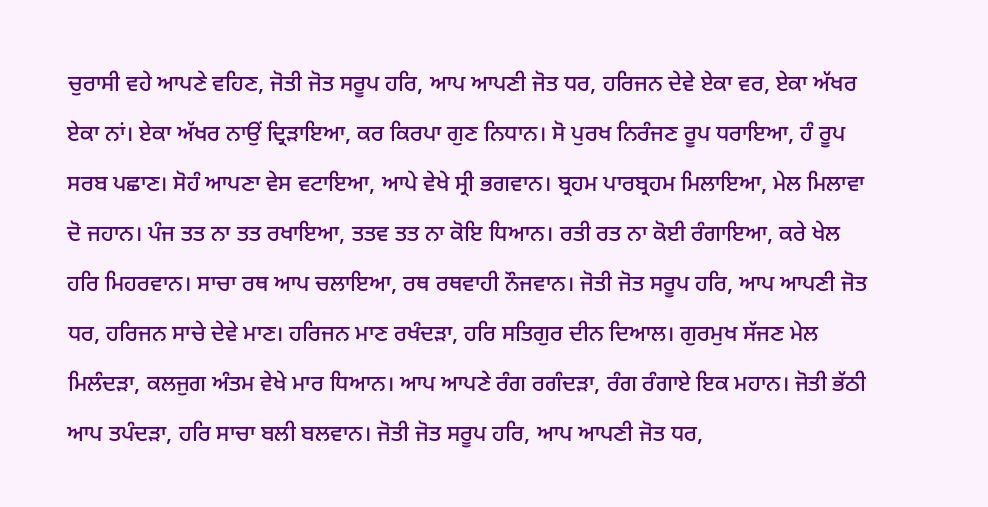ਚੁਰਾਸੀ ਵਹੇ ਆਪਣੇ ਵਹਿਣ, ਜੋਤੀ ਜੋਤ ਸਰੂਪ ਹਰਿ, ਆਪ ਆਪਣੀ ਜੋਤ ਧਰ, ਹਰਿਜਨ ਦੇਵੇ ਏਕਾ ਵਰ, ਏਕਾ ਅੱਖਰ ਏਕਾ ਨਾਂ। ਏਕਾ ਅੱਖਰ ਨਾਉਂ ਦ੍ਰਿੜਾਇਆ, ਕਰ ਕਿਰਪਾ ਗੁਣ ਨਿਧਾਨ। ਸੋ ਪੁਰਖ ਨਿਰੰਜਣ ਰੂਪ ਧਰਾਇਆ, ਹੰ ਰੂਪ ਸਰਬ ਪਛਾਣ। ਸੋਹੰ ਆਪਣਾ ਵੇਸ ਵਟਾਇਆ, ਆਪੇ ਵੇਖੇ ਸ੍ਰੀ ਭਗਵਾਨ। ਬ੍ਰਹਮ ਪਾਰਬ੍ਰਹਮ ਮਿਲਾਇਆ, ਮੇਲ ਮਿਲਾਵਾ ਦੋ ਜਹਾਨ। ਪੰਜ ਤਤ ਨਾ ਤਤ ਰਖਾਇਆ, ਤਤਵ ਤਤ ਨਾ ਕੋਇ ਧਿਆਨ। ਰਤੀ ਰਤ ਨਾ ਕੋਈ ਰੰਗਾਇਆ, ਕਰੇ ਖੇਲ ਹਰਿ ਮਿਹਰਵਾਨ। ਸਾਚਾ ਰਥ ਆਪ ਚਲਾਇਆ, ਰਥ ਰਥਵਾਹੀ ਨੌਜਵਾਨ। ਜੋਤੀ ਜੋਤ ਸਰੂਪ ਹਰਿ, ਆਪ ਆਪਣੀ ਜੋਤ ਧਰ, ਹਰਿਜਨ ਸਾਚੇ ਦੇਵੇ ਮਾਣ। ਹਰਿਜਨ ਮਾਣ ਰਖੰਦੜਾ, ਹਰਿ ਸਤਿਗੁਰ ਦੀਨ ਦਿਆਲ। ਗੁਰਮੁਖ ਸੱਜਣ ਮੇਲ ਮਿਲੰਦੜਾ, ਕਲਜੁਗ ਅੰਤਮ ਵੇਖੇ ਮਾਰ ਧਿਆਨ। ਆਪ ਆਪਣੇ ਰੰਗ ਰਗੰਦੜਾ, ਰੰਗ ਰੰਗਾਏ ਇਕ ਮਹਾਨ। ਜੋਤੀ ਭੱਠੀ ਆਪ ਤਪੰਦੜਾ, ਹਰਿ ਸਾਚਾ ਬਲੀ ਬਲਵਾਨ। ਜੋਤੀ ਜੋਤ ਸਰੂਪ ਹਰਿ, ਆਪ ਆਪਣੀ ਜੋਤ ਧਰ,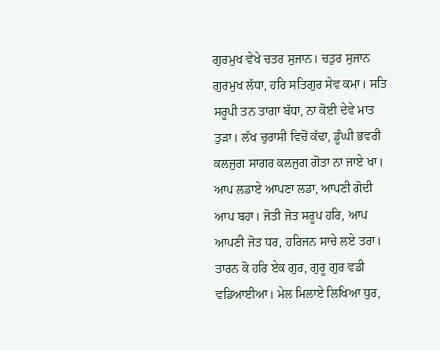ਗੁਰਮੁਖ ਵੇਖੇ ਚਤਰ ਸੁਜਾਨ। ਚਤੁਰ ਸੁਜਾਨ ਗੁਰਮੁਖ ਲੱਧਾ, ਹਰਿ ਸਤਿਗੁਰ ਸੇਵ ਕਮਾ। ਸਤਿ ਸਰੂਪੀ ਤਨ ਤਾਗਾ ਬੱਧਾ, ਨਾ ਕੋਈ ਦੇਵੇ ਮਾਤ ਤੁੜਾ। ਲੱਖ ਚੁਰਾਸੀ ਵਿਚੋਂ ਕੱਢਾ, ਡੂੰਘੀ ਭਵਰੀ ਕਲਜੁਗ ਸਾਗਰ ਕਲਜੁਗ ਗੋਤਾ ਨਾ ਜਾਏ ਖਾ। ਆਪ ਲਡਾਏ ਆਪਣਾ ਲਡਾ, ਆਪਣੀ ਗੋਦੀ ਆਪ ਬਹਾ। ਜੋਤੀ ਜੋਤ ਸਰੂਪ ਹਰਿ, ਆਪ ਆਪਣੀ ਜੋਤ ਧਰ, ਹਰਿਜਨ ਸਾਚੇ ਲਏ ਤਰਾ। ਤਾਰਨ ਕੋ ਹਰਿ ਏਕ ਗੁਰ, ਗੁਰੂ ਗੁਰ ਵਡੀ ਵਡਿਆਈਆ। ਮੇਲ ਮਿਲਾਏ ਲਿਖਿਆ ਧੁਰ,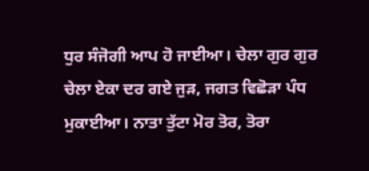ਧੁਰ ਸੰਜੋਗੀ ਆਪ ਹੋ ਜਾਈਆ। ਚੇਲਾ ਗੁਰ ਗੁਰ ਚੇਲਾ ਏਕਾ ਦਰ ਗਏ ਜੁੜ, ਜਗਤ ਵਿਛੋੜਾ ਪੰਧ ਮੁਕਾਈਆ। ਨਾਤਾ ਤੁੱਟਾ ਮੋਰ ਤੋਰ, ਤੋਰਾ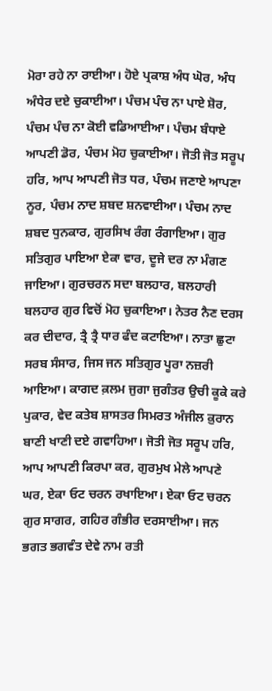ਮੋਰਾ ਰਹੇ ਨਾ ਰਾਈਆ। ਹੋਏ ਪ੍ਰਕਾਸ਼ ਅੰਧ ਘੋਰ, ਅੰਧ ਅੰਧੇਰ ਦਏ ਚੁਕਾਈਆ। ਪੰਚਮ ਪੰਚ ਨਾ ਪਾਏ ਸ਼ੋਰ, ਪੰਚਮ ਪੰਚ ਨਾ ਕੋਈ ਵਡਿਆਈਆ। ਪੰਚਮ ਬੰਧਾਏ ਆਪਣੀ ਡੋਰ, ਪੰਚਮ ਮੋਹ ਚੁਕਾਈਆ। ਜੋਤੀ ਜੋਤ ਸਰੂਪ ਹਰਿ, ਆਪ ਆਪਣੀ ਜੋਤ ਧਰ, ਪੰਚਮ ਜਣਾਏ ਆਪਣਾ ਨੂਰ, ਪੰਚਮ ਨਾਦ ਸ਼ਬਦ ਸ਼ਨਵਾਈਆ। ਪੰਚਮ ਨਾਦ ਸ਼ਬਦ ਧੁਨਕਾਰ, ਗੁਰਸਿਖ ਰੰਗ ਰੰਗਾਇਆ। ਗੁਰ ਸਤਿਗੁਰ ਪਾਇਆ ਏਕਾ ਵਾਰ, ਦੂਜੇ ਦਰ ਨਾ ਮੰਗਣ ਜਾਇਆ। ਗੁਰਚਰਨ ਸਦਾ ਬਲਹਾਰ, ਬਲਹਾਰੀ ਬਲਹਾਰ ਗੁਰ ਵਿਚੋਂ ਮੋਹ ਚੁਕਾਇਆ। ਨੇਤਰ ਨੈਣ ਦਰਸ ਕਰ ਦੀਦਾਰ, ਤ੍ਰੈ ਤ੍ਰੈ ਧਾਰ ਫੰਦ ਕਟਾਇਆ। ਨਾਤਾ ਛੁਟਾ ਸਰਬ ਸੰਸਾਰ, ਜਿਸ ਜਨ ਸਤਿਗੁਰ ਪੂਰਾ ਨਜ਼ਰੀ ਆਇਆ। ਕਾਗਦ ਕ਼ਲਮ ਜੁਗਾ ਜੁਗੰਤਰ ਉਚੀ ਕੂਕੇ ਕਰੇ ਪੁਕਾਰ, ਵੇਦ ਕਤੇਬ ਸ਼ਾਸਤਰ ਸਿਮਰਤ ਅੰਜੀਲ ਕ਼ੁਰਾਨ ਬਾਣੀ ਖਾਣੀ ਦਏ ਗਵਾਹਿਆ। ਜੋਤੀ ਜੋਤ ਸਰੂਪ ਹਰਿ, ਆਪ ਆਪਣੀ ਕਿਰਪਾ ਕਰ, ਗੁਰਮੁਖ ਮੇਲੇ ਆਪਣੇ ਘਰ, ਏਕਾ ਓਟ ਚਰਨ ਰਖਾਇਆ। ਏਕਾ ਓਟ ਚਰਨ ਗੁਰ ਸਾਗਰ, ਗਹਿਰ ਗੰਭੀਰ ਦਰਸਾਈਆ। ਜਨ ਭਗਤ ਭਗਵੰਤ ਦੇਵੇ ਨਾਮ ਰਤੀ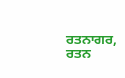ਰਤਨਾਗਰ, ਰਤਨ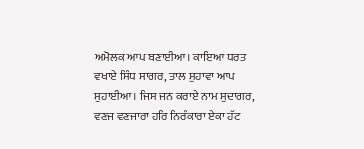ਅਮੋਲਕ ਆਪ ਬਣਾਈਆ। ਕਾਇਆ ਧਰਤ ਵਖਾਏ ਸਿੰਧ ਸਾਗਰ, ਤਾਲ ਸੁਹਾਵਾ ਆਪ ਸੁਹਾਈਆ। ਜਿਸ ਜਨ ਕਰਾਏ ਨਾਮ ਸੁਦਾਗਰ, ਵਣਜ ਵਣਜਾਰਾ ਹਰਿ ਨਿਰੰਕਾਰਾ ਏਕਾ ਹੱਟ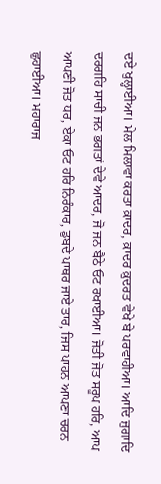ਦਏ ਖੁਲ੍ਹਾਈਆ। ਮੇਲ ਮਿਲਾਵਾ ਕਰਤਾ ਕ਼ਾਦਰ, ਕ਼ਾਦਰ ਕ਼ੁਦਰਤ ਵੇਖੇ ਬੇ ਪਰਵਾਹੀਆ। ਆਦਿ ਜੁਗਾਦਿ ਦਰਗਹਿ ਸਾਚੀ ਜਨ ਭਗਤਾਂ ਦੇਵੇ ਆਦਰ, ਜੋ ਜਨ ਬੈਠੇ ਓਟ ਰਖਾਈਆ। ਜੋਤੀ ਜੋਤ ਸਰੂਪ ਹਰਿ, ਆਪ ਆਪਣੀ ਜੋਤ ਧਰ, ਏਕਾ ਓਟ ਹਰਿ ਨਿਰੰਕਾਰ, ਡੁਬਦੇ ਪਾਥਰ ਜਾਏ ਤਾਰ, ਜਿਸ ਪਾਹਨ ਆਪਣਾ ਚਰਨ ਛੁਹਾਈਆ। ਮਹਾਰਾਜ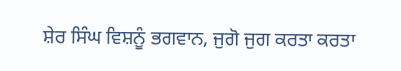ਸ਼ੇਰ ਸਿੰਘ ਵਿਸ਼ਨੂੰ ਭਗਵਾਨ, ਜੁਗੋ ਜੁਗ ਕਰਤਾ ਕਰਤਾ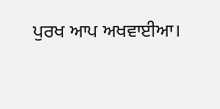ਪੁਰਖ ਆਪ ਅਖਵਾਈਆ।